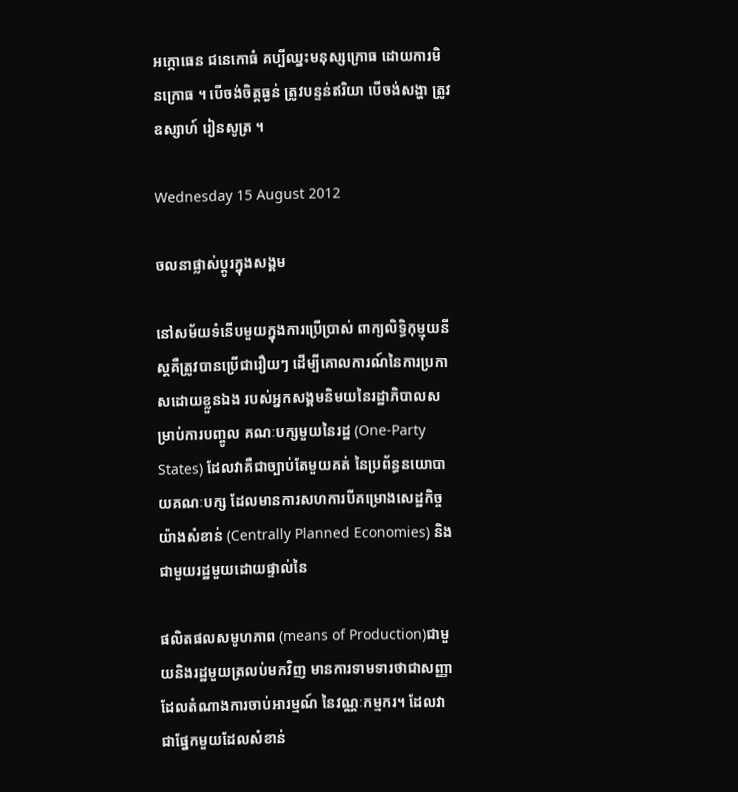អក្កោធេន ជនេកោធំ គប្បីឈ្នះមនុស្សក្រោធ ដោយការមិនក្រោធ ។ បើចង់ចិត្តធ្ងន់ ត្រូវបន្ទន់ឥរិយា បើចង់សង្ហា ត្រូវឧស្សាហ៍ រៀនសូត្រ ។

Wednesday 15 August 2012

ចលនាផ្លាស់ប្តូរក្នុងសង្គម

នៅសម័យទំនើបមួយក្នុងការប្រើប្រាស់ ពាក្យលិទ្ធិកុម្មុយនីស្តគឺត្រូវបានប្រើជារឿយៗ ដើម្បីគោលការណ៍នៃការប្រកាសដោយខ្លួនឯង របស់អ្នកសង្គមនិមយនៃរដ្ឋាភិបាលសម្រាប់ការបញ្ចូល គណៈបក្សមួយនៃរដ្ឋ (One-Party States) ដែលវាគឺជាច្បាប់តែមួយគត់ នៃប្រព័ន្ធនយោបាយគណៈបក្ស ដែលមានការសហការបីគម្រោងសេដ្ឋកិច្ចយ៉ាងសំខាន់ (Centrally Planned Economies) និងជាមួយរដ្ឋមួយដោយផ្ទាល់នៃ

ផលិតផលសមូហភាព (means of Production)ជាមួយនិងរដ្ឋមួយត្រលប់មកវិញ មានការទាមទារថាជាសញ្ញាដែលតំណាងការចាប់អារម្មណ៍ នៃវណ្ណៈកម្មករ។ ដែលវាជាផ្នែកមួយដែលសំខាន់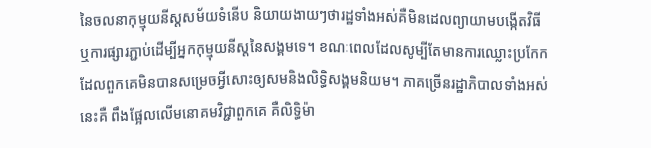នៃចលនាកុម្មុយនីស្តសម័យទំនើប និយាយងាយៗថារដ្ឋទាំងអស់គឺមិនដេលព្យាយាមបង្កើតវិធី ឬការផ្សារភ្ជាប់ដើម្បីអ្នកកុម្មុយនីស្តនៃសង្គមទេ។ ខណៈពេលដែលសូម្បីតែមានការឈ្លោះប្រកែក ដែលពួកគេមិនបានសម្រេចអ្វីសោះឲ្យសមនិងលិទ្ធិសង្គមនិយម។ ភាគច្រើនរដ្ឋាភិបាលទាំងអស់នេះគឺ ពឹងផ្អែលលើមនោគមវិជ្ជាពួកគេ គឺលិទ្ធិម៉ា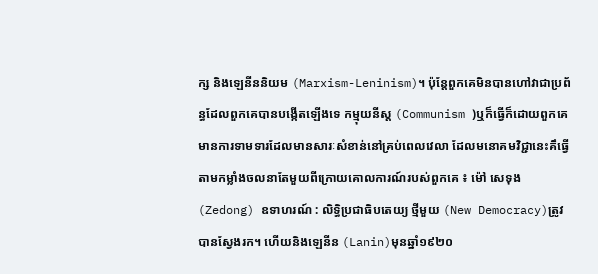ក្ស និងឡេនីននិយម (Marxism-Leninism)។ ប៉ុន្តែពួកគេមិនបានហៅវាជាប្រព័ន្ធដែលពួកគេបានបង្កើតឡើងទេ កម្មុយនីស្ត (Communism )ឬក៏ធ្វើក៏ដោយពួកគេមានការទាមទារដែលមានសារៈសំខាន់នៅគ្រប់ពេលវេលា ដែលមនោគមវិជ្ជានេះគឹធ្វើ តាមកម្លាំងចលនាតែមួយពីក្រោយគោលការណ៍របស់ពួកគេ ៖ ម៉ៅ សេទុង(Zedong) ឧទាហរណ៍ : លិទ្ធិប្រជាធិបតេយ្យ ថ្មីមួយ (New Democracy)ត្រូវបានស្វែងរក។ ហើយនិងឡេនីន (Lanin)មុនឆ្នាំ១៩២០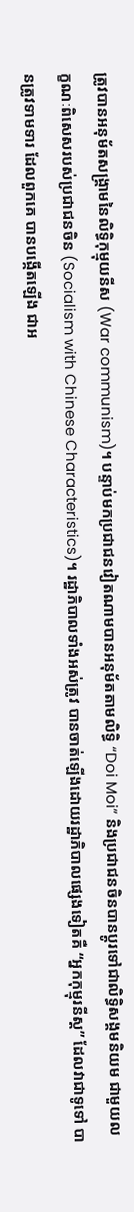ត្រូវបានអនុម័តសង្គ្រាមនៃលិទ្ធិកុម្មុយនីស (War communism)។ បន្ទាប់មកប្រជាជនវៀតណាមបានអនុម័តតាមលិទ្ធិ “Doi Moi” និងប្រជាជនចិនបានប្តូរទៅជាលិទ្ធិសង្គមនិយម ជាមួយលក្ខណៈពិសេសរបស់ប្រជាជនចិន (Socialism with Chinese Characteristics)។ រដ្ឋាភិបាលទាំងអស់ត្រូវ បានចាត់ឡើងដោយរដ្ឋាភិបាលផ្សេងទៀតគឺ “អ្នកកុម្មុរនីស្ត” ដែលវាជាទូទៅ បានត្រូវទាមទារ ដែលពួកគេ បានបង្កើតឡើង ជាអ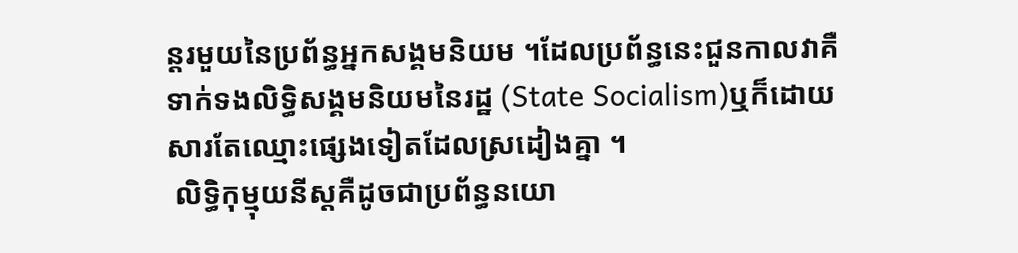ន្តរមួយនៃប្រព័ន្ធអ្នកសង្គមនិយម ។ដែលប្រព័ន្ធនេះជួនកាលវាគឺទាក់ទងលិទ្ធិសង្គមនិយមនៃរដ្ឋ (State Socialism)ឬក៏ដោយសារតែឈ្មោះផ្សេងទៀតដែលស្រដៀងគ្នា ។
 លិទ្ធិកុម្មុយនីស្តគឺដូចជាប្រព័ន្ធនយោ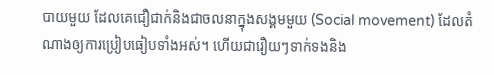បាយមួយ ដែលគេជឿជាក់និងជាចលនាក្នុងសង្គមមួយ (Social movement) ដែលតំណាងឲ្យការប្រៀបធៀបទាំងអស់។ ហើយជារឿយៗទាក់ទងនិង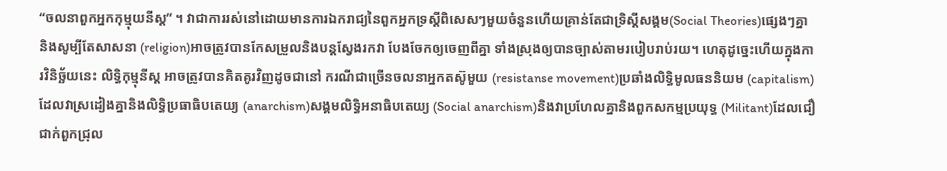“ចលនាពួកអ្នកកុម្មុយនីស្ត” ។ វាជាការរស់នៅដោយមានការឯករាជ្យនៃពួកអ្នកទ្រស្តីពិសេសៗមួយចំនួនហើយគ្រាន់តែជាទ្រិស្តីសង្គម(Social Theories)ផ្សេងៗគ្នា និងសូម្បីតែសាសនា (religion)អាចត្រូវបានកែសម្រួលនិងបន្តស្វែងរកវា បែងចែកឲ្យចេញពីគ្នា ទាំងស្រុងឲ្យបានច្បាស់តាមរបៀបរាប់រយ។ ហេតុដូច្នេះហើយក្នុងការវិនិច្ឆ័យនេះ លិទ្ធិកុម្មុនីស្ត អាចត្រូវបានគិតគូរវិញដូចជានៅ ករណីជាច្រើនចលនាអ្នកតស៊ូមួយ (resistanse movement)ប្រឆាំងលិទ្ធិមូលធននិយម (capitalism)ដែលវាស្រដៀងគ្នានិងលិទ្ធិប្រធាធិបតេយ្យ (anarchism)សង្គមលិទ្ធិអនាធិបតេយ្យ (Social anarchism)និងវាប្រហែលគ្នានិងពួកសកម្មប្រយុទ្ធ (Militant)ដែលជឿជាក់ពួកជ្រុល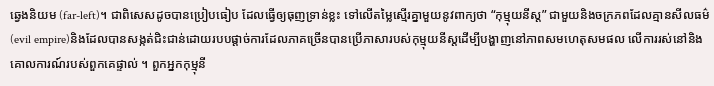ឆ្វេងនិយម (far-left)។ ជាពិសេសដូចបានប្រៀបធៀប ដែលធ្វើឲ្យធុញទ្រាន់ខ្លះ ទៅលើតម្លៃស្មើរគ្នាមួយនូវពាក្យថា “កុម្មុយនីស្ត” ជាមួយនិងចក្រភពដែលគ្មានសីលធម៌ (evil empire)និងដែលបានសង្កត់ជិះជាន់ដោយរបបផ្តាច់ការដែលភាគច្រើនបានប្រើភាសារបស់កុម្មុយនីស្តដើម្បីបង្ហាញនៅភាពសមហេតុសមផល លើការរស់នៅនិងគោលការណ៍របស់ពួកគេផ្ទាល់ ។ ពួកអ្នកកុម្មុនី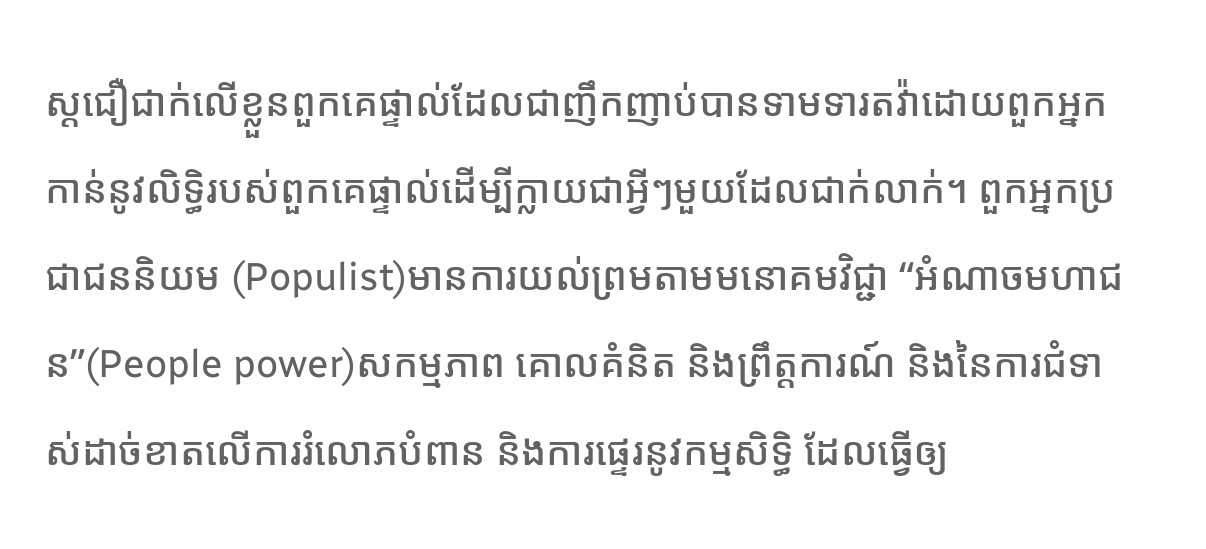ស្តជឿជាក់លើខ្លួនពួកគេផ្ទាល់ដែលជាញឹកញាប់បានទាមទារតវ៉ាដោយពួកអ្នកកាន់នូវលិទ្ធិរបស់ពួកគេផ្ទាល់ដើម្បីក្លាយជាអ្វីៗមួយដែលជាក់លាក់។ ពួកអ្នកប្រជាជននិយម (Populist)មានការយល់ព្រមតាមមនោគមវិជ្ជា “អំណាចមហាជន”(People power)សកម្មភាព គោលគំនិត និងព្រឹត្តការណ៍ និងនៃការជំទាស់ដាច់ខាតលើការរំលោភបំពាន និងការផ្ទេរនូវកម្មសិទ្ធិ ដែលធ្វើឲ្យ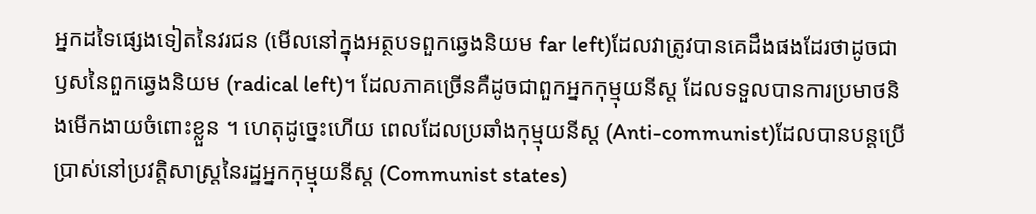អ្នកដទៃផ្សេងទៀតនៃវរជន (មើលនៅក្នុងអត្ថបទពួកឆ្វេងនិយម far left)ដែលវាត្រូវបានគេដឹងផងដែរថាដូចជា ឫសនៃពួកឆ្វេងនិយម (radical left)។ ដែលភាគច្រើនគឺដូចជាពួកអ្នកកុម្មុយនីស្ត ដែលទទួលបានការប្រមាថនិងមើកងាយចំពោះខ្លួន ។ ហេតុដូច្នេះហើយ ពេលដែលប្រឆាំងកុម្មុយនីស្ត (Anti-communist)ដែលបានបន្តប្រើប្រាស់នៅប្រវត្តិសាស្ត្រនៃរដ្ឋអ្នកកុម្មុយនីស្ត (Communist states)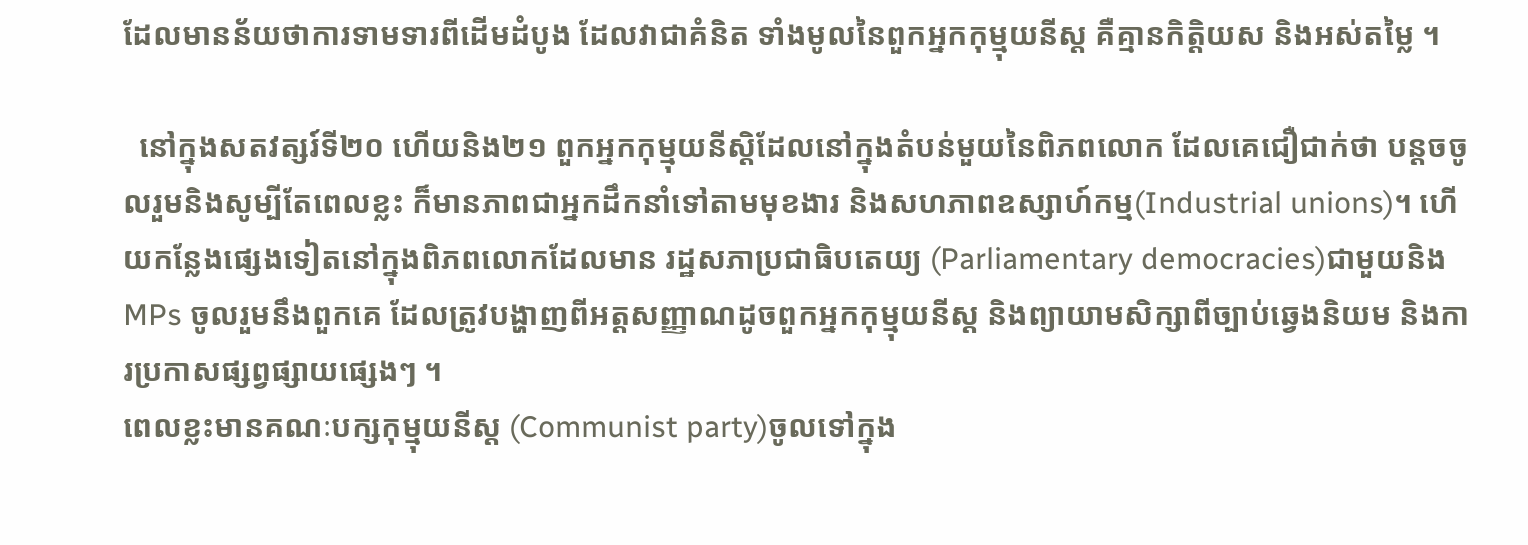ដែលមានន័យថាការទាមទារពីដើមដំបូង ដែលវាជាគំនិត ទាំងមូលនៃពួកអ្នកកុម្មុយនីស្ត គឺគ្មានកិតិ្តយស និងអស់តម្លៃ ។

  នៅក្នុងសតវត្សរ៍ទី២០ ហើយនិង២១ ពួកអ្នកកុម្មុយនីស្តិដែលនៅក្នុងតំបន់មួយនៃពិភពលោក ដែលគេជឿជាក់ថា បន្តចចូលរួមនិងសូម្បីតែពេលខ្លះ ក៏មានភាពជាអ្នកដឹកនាំទៅតាមមុខងារ និងសហភាពឧស្សាហ៍កម្ម(Industrial unions)។ ហើយកន្លែងផ្សេងទៀតនៅក្នុងពិភពលោកដែលមាន រដ្ឋសភាប្រជាធិបតេយ្យ (Parliamentary democracies)ជាមួយនិងMPs ចូលរួមនឹងពួកគេ ដែលត្រូវបង្ហាញពីអត្តសញ្ញាណដូចពួកអ្នកកុម្មុយនីស្ត និងព្យាយាមសិក្សាពីច្បាប់ឆ្វេងនិយម និងការប្រកាសផ្សព្វផ្សាយផ្សេងៗ ។
ពេលខ្លះមានគណៈបក្សកុម្មុយនីស្ត (Communist party)ចូលទៅក្នុង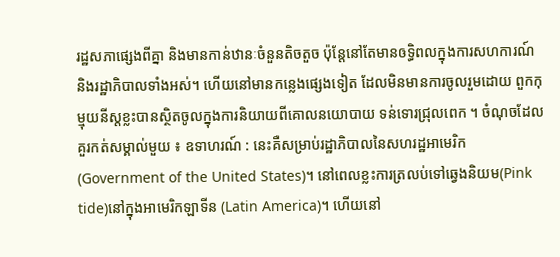រដ្ឋសភាផ្សេងពីគ្នា និងមានកាន់ឋានៈចំនួនតិចតួច ប៉ុន្តែនៅតែមានឲទ្ធិពលក្នុងការសហការណ៍ និងរដ្ឋាភិបាលទាំងអស់។ ហើយនៅមានកន្លេងផ្សេងទៀត ដែលមិនមានការចូលរួមដោយ ពួកកុម្មុយនីស្តខ្លះបានស្ថិតចូលក្នុងការនិយាយពីគោលនយោបាយ ទន់ទោរជ្រុលពេក ។ ចំណុចដែលគួរកត់សម្គាល់មួយ ៖ ឧទាហរណ៍ : នេះគឺសម្រាប់រដ្ឋាភិបាលនៃសហរដ្ឋអាមេរិក (Government of the United States)។ នៅពេលខ្លះការត្រលប់ទៅឆ្វេងនិយម(Pink tide)នៅក្នុងអាមេរិកឡាទីន (Latin America)។ ហើយនៅ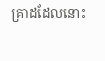គ្រាដដែលនោះ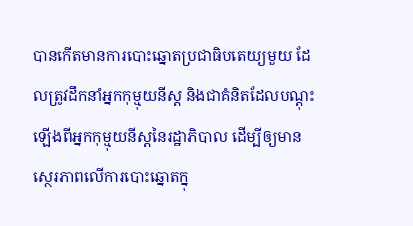បានកើតមានការបោះឆ្នោតប្រជាធិបតេយ្យមួយ ដែលត្រូវដឹកនាំអ្នកកុម្មុយនីស្ត និងជាគំនិតដែលបណ្តុះឡើងពីអ្នកកុម្មុយនីស្តនៃរដ្ឋាភិបាល ដើម្បីឲ្យមានស្ថេរភាពលើការបោះឆ្នោតក្នុ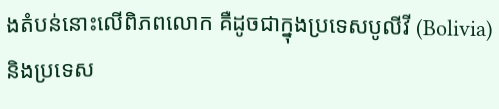ងតំបន់នោះលើពិភពលោក គឺដូចជាក្នុងប្រទេសបូលីវី (Bolivia)និងប្រទេស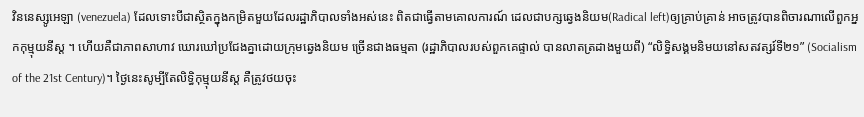វិននេស្សូអេឡា (venezuela) ដែលទោះបីជាស្ថិតក្នុងកម្រិតមួយដែលរដ្ឋាភិបាលទាំងអស់នេះ ពិតជាធ្វើតាមគោលការណ៍ ដេលជាបក្សឆ្វេងនិយម(Radical left)ឲ្យគ្រាប់គ្រាន់ អាចត្រូវបានពិចារណាលើពួកអ្នកកុម្មុយនីស្ត ។ ហើយគឺជាភាពសាហាវ ឃោរឃៅប្រជែងគ្នាដោយក្រុមឆ្វេងនិយម ច្រើនជាងធម្មតា (រដ្ឋាភិបាលរបស់ពួកគេផ្ទាល់ បានលាតត្រដាងមួយពី) “លិទ្ធិសង្គមនិមយនៅសតវត្សរ៍ទី២១” (Socialism of the 21st Century)។ ថ្ងៃនេះសូម្បីតែលិទ្ធិកុម្មុយនីស្ត គឺត្រូវថយចុះ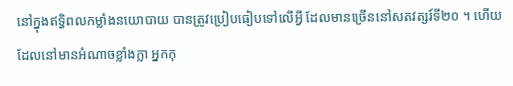នៅក្នុងឥទ្ធិពលកម្លាំងនយោបាយ បានត្រូវប្រៀបធៀបទៅលើអ្វី ដែលមានច្រើននៅសតវត្សរ៍ទី២០ ។ ហើយដែលនៅមានអំណាចខ្លាំងក្លា អ្នកកុ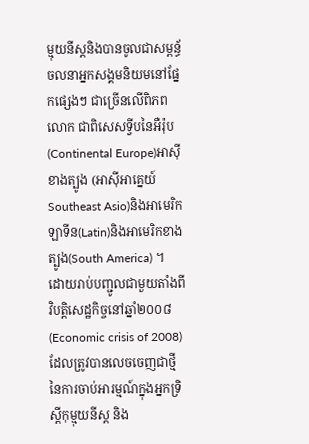ម្មុយនីស្តនិងបានចូលជាសម្ពន្ធ័ចលនាអ្នកសង្គមនិយមនៅផ្នែកផ្សេងៗ ជាច្រើនលើពិភពលោក ជាពិសេសទ្វីបនៃអឺរ៉ុប (Continental Europe)អាស៊ីខាងត្បូង (អាស៊ីអាគ្នេយ៍ Southeast Asio)និងអាមេរិកឡាទីន(Latin)និងអាមេរិកខាងត្បូង(South America) ។
ដោយរាប់បញ្ជូលជាមួយតាំងពីវិបត្តិសេដ្ឋកិច្ចនៅឆ្នាំ២០០៨ (Economic crisis of 2008)ដែលត្រូវបានលេចចេញជាថ្មី នៃការចាប់អារម្មណ៍ក្នុងអ្នកទ្រិស្តីកុម្មុយនីស្ត និង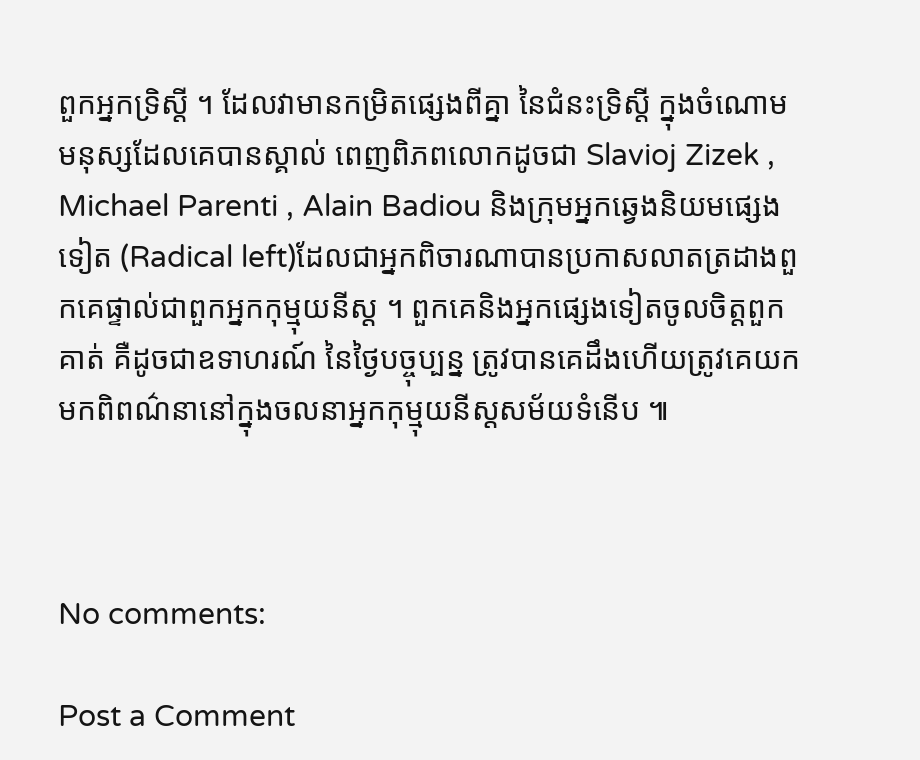ពួកអ្នកទ្រិស្តី ។ ដែលវាមានកម្រិតផ្សេងពីគ្នា នៃជំនះទ្រិស្តី ក្នុងចំណោមមនុស្សដែលគេបានស្គាល់ ពេញពិភពលោកដូចជា Slavioj Zizek , Michael Parenti , Alain Badiou និងក្រុមអ្នកឆ្វេងនិយមផ្សេងទៀត (Radical left)ដែលជាអ្នកពិចារណាបានប្រកាសលាតត្រដាងពួកគេផ្ទាល់ជាពួកអ្នកកុម្មុយនីស្ត ។ ពួកគេនិងអ្នកផ្សេងទៀតចូលចិត្តពួកគាត់ គឺដូចជាឧទាហរណ៍ នៃថ្ងៃបច្ចុប្បន្ន ត្រូវបានគេដឹងហើយត្រូវគេយកមកពិពណ៌នានៅក្នុងចលនាអ្នកកុម្មុយនីស្តសម័យទំនើប ៕



No comments:

Post a Comment